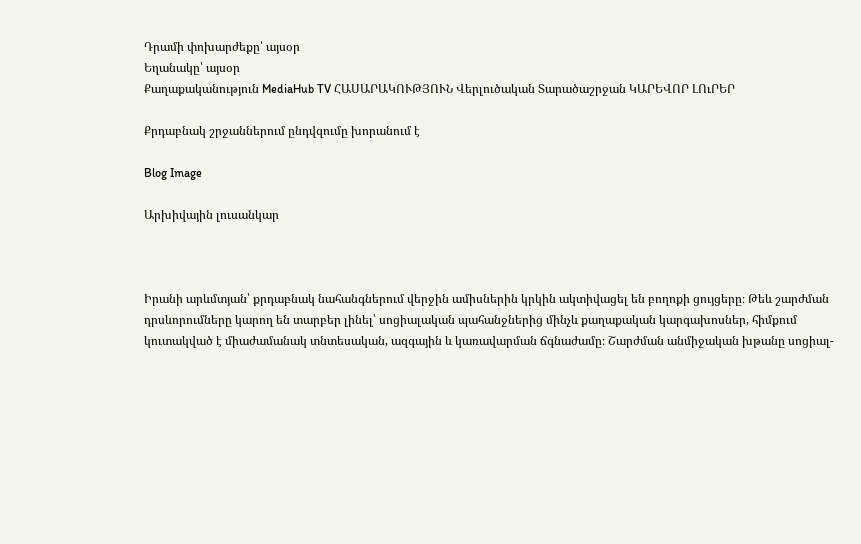Դրամի փոխարժեքը՝ այսօր
Եղանակը՝ այսօր
Քաղաքականություն MediaHub TV ՀԱՍԱՐԱԿՈՒԹՅՈՒՆ Վերլուծական Տարածաշրջան ԿԱՐԵՎՈՐ ԼՈւՐԵՐ

Քրդաբնակ շրջաններում ընդվզումը խորանում է

Blog Image

Արխիվային լուսանկար



Իրանի արևմտյան՝ քրդաբնակ նահանգներում վերջին ամիսներին կրկին ակտիվացել են բողոքի ցույցերը։ Թեև շարժման դրսևորումները կարող են տարբեր լինել՝ սոցիալական պահանջներից մինչև քաղաքական կարգախոսներ, հիմքում կուտակված է միաժամանակ տնտեսական, ազգային և կառավարման ճգնաժամը։ Շարժման անմիջական խթանը սոցիալ-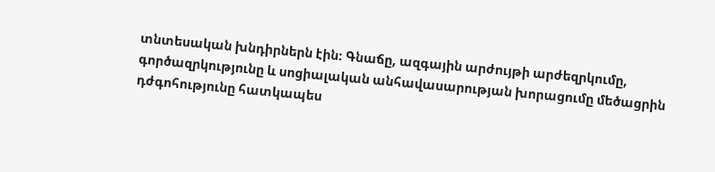տնտեսական խնդիրներն էին։ Գնաճը, ազգային արժույթի արժեզրկումը, գործազրկությունը և սոցիալական անհավասարության խորացումը մեծացրին դժգոհությունը հատկապես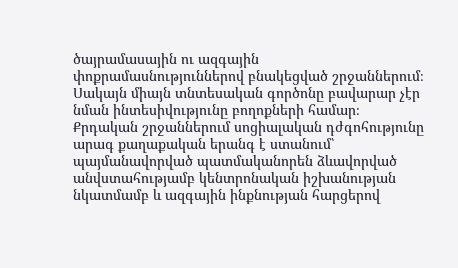ծայրամասային ու ազգային փոքրամասնություններով բնակեցված շրջաններում։ Սակայն միայն տնտեսական գործոնը բավարար չէր նման ինտեսիվությունը բողոքների համար։ Քրդական շրջաններում սոցիալական դժգոհությունը արագ քաղաքական երանգ է ստանում՝ պայմանավորված պատմականորեն ձևավորված անվստահությամբ կենտրոնական իշխանության նկատմամբ և ազգային ինքնության հարցերով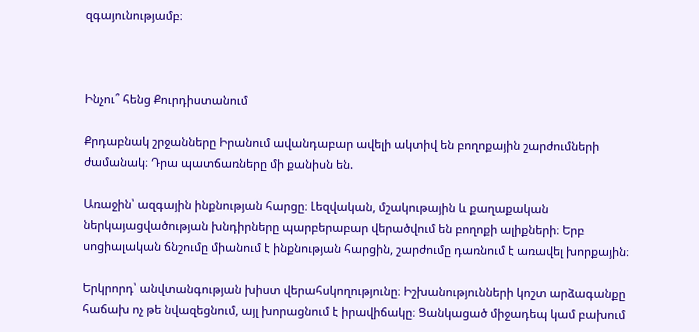զգայունությամբ։



Ինչու՞ հենց Քուրդիստանում

Քրդաբնակ շրջանները Իրանում ավանդաբար ավելի ակտիվ են բողոքային շարժումների ժամանակ։ Դրա պատճառները մի քանիսն են.

Առաջին՝ ազգային ինքնության հարցը։ Լեզվական, մշակութային և քաղաքական ներկայացվածության խնդիրները պարբերաբար վերածվում են բողոքի ալիքների։ Երբ սոցիալական ճնշումը միանում է ինքնության հարցին, շարժումը դառնում է առավել խորքային։

Երկրորդ՝ անվտանգության խիստ վերահսկողությունը։ Իշխանությունների կոշտ արձագանքը հաճախ ոչ թե նվազեցնում, այլ խորացնում է իրավիճակը։ Ցանկացած միջադեպ կամ բախում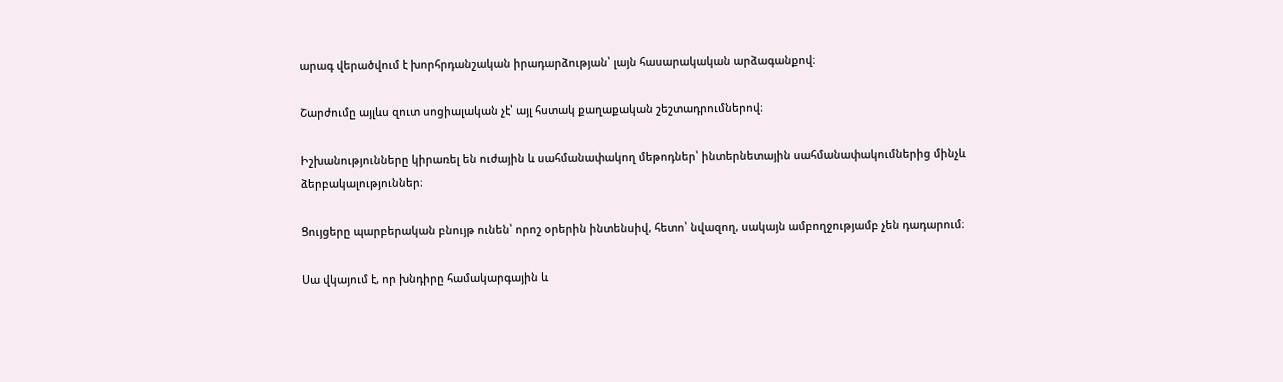արագ վերածվում է խորհրդանշական իրադարձության՝ լայն հասարակական արձագանքով։

Շարժումը այլևս զուտ սոցիալական չէ՝ այլ հստակ քաղաքական շեշտադրումներով։

Իշխանությունները կիրառել են ուժային և սահմանափակող մեթոդներ՝ ինտերնետային սահմանափակումներից մինչև ձերբակալություններ։

Ցույցերը պարբերական բնույթ ունեն՝ որոշ օրերին ինտենսիվ, հետո՝ նվազող, սակայն ամբողջությամբ չեն դադարում։

Սա վկայում է, որ խնդիրը համակարգային և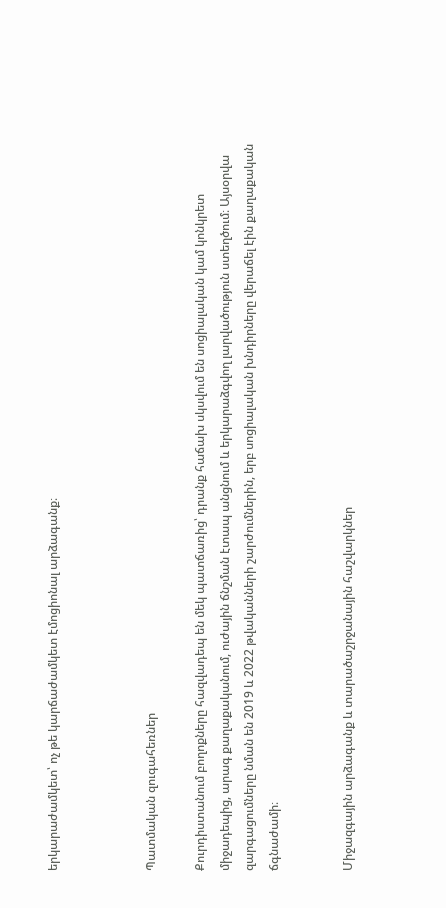երկարաժամկետ՝ ոչ թե կարճաժամկետ էմոցիոնալ արձագանք։



Պատմական զուգահեռներ

Քուրդիստանում բողոքները հազվադեպ են մեկ պատճառից՝ դրանք հաճախ սկսվում են սոցիալական կամ կոնկրետ միջադեպից, արագ քաղաքականում, ուժային ճնշման էտապ անցնում և երկարաձգվող լարվածություն ստեղծում։ Այսօրվա զարգացումները նման են 2019 և 2022 թվականների շարժումներին, երբ սոցիալական խնդիրները վերաճել էին քաղաքական ճգնաժամի։


Միջազգային արձագանք և տարածաշրջանային հաշվարկներ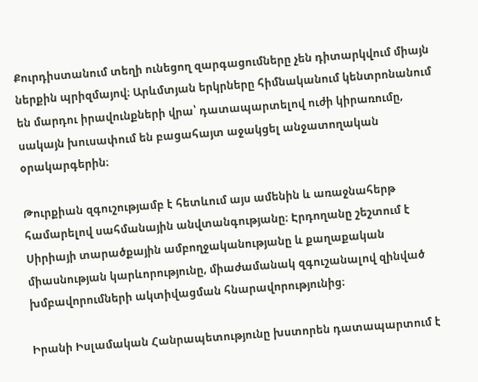Քուրդիստանում տեղի ունեցող զարգացումները չեն դիտարկվում միայն ներքին պրիզմայով։ Արևմտյան երկրները հիմնականում կենտրոնանում են մարդու իրավունքների վրա՝ դատապարտելով ուժի կիրառումը, սակայն խուսափում են բացահայտ աջակցել անջատողական օրակարգերին։

Թուրքիան զգուշությամբ է հետևում այս ամենին և առաջնահերթ համարելով սահմանային անվտանգությանը։ Էրդողանը շեշտում է Սիրիայի տարածքային ամբողջականությանը և քաղաքական միասնության կարևորությունը, միաժամանակ զգուշանալով զինված խմբավորումների ակտիվացման հնարավորությունից։

Իրանի Իսլամական Հանրապետությունը խստորեն դատապարտում է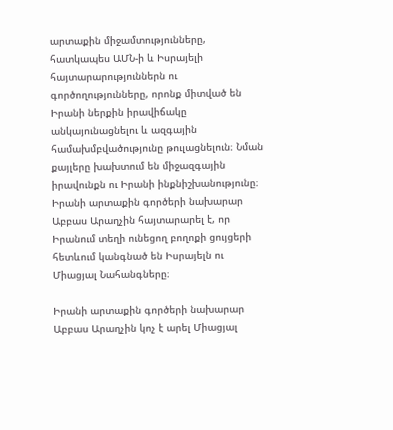արտաքին միջամտությունները, հատկապես ԱՄՆ-ի և Իսրայելի հայտարարություններն ու գործողությունները, որոնք միտված են Իրանի ներքին իրավիճակը անկայունացնելու և ազգային համախմբվածությունը թուլացնելուն։ Նման քայլերը խախտում են միջազգային իրավունքն ու Իրանի ինքնիշխանությունը։ Իրանի արտաքին գործերի նախարար Աբբաս Արաղչին հայտարարել է, որ Իրանում տեղի ունեցող բողոքի ցույցերի հետևում կանգնած են Իսրայելն ու Միացյալ Նահանգները։

Իրանի արտաքին գործերի նախարար Աբբաս Արաղչին կոչ է արել Միացյալ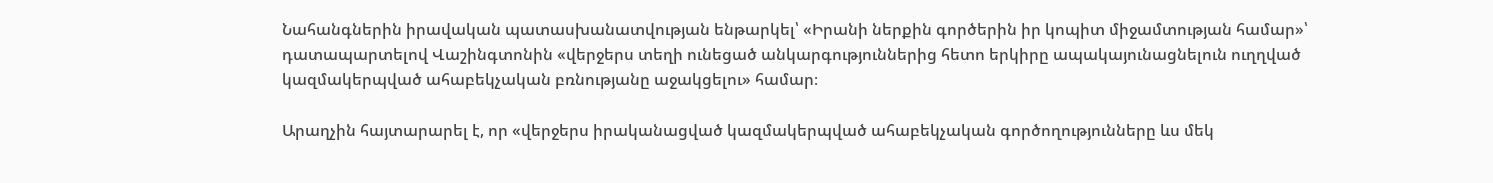Նահանգներին իրավական պատասխանատվության ենթարկել՝ «Իրանի ներքին գործերին իր կոպիտ միջամտության համար»՝ դատապարտելով Վաշինգտոնին «վերջերս տեղի ունեցած անկարգություններից հետո երկիրը ապակայունացնելուն ուղղված կազմակերպված ահաբեկչական բռնությանը աջակցելու» համար։

Արաղչին հայտարարել է, որ «վերջերս իրականացված կազմակերպված ահաբեկչական գործողությունները ևս մեկ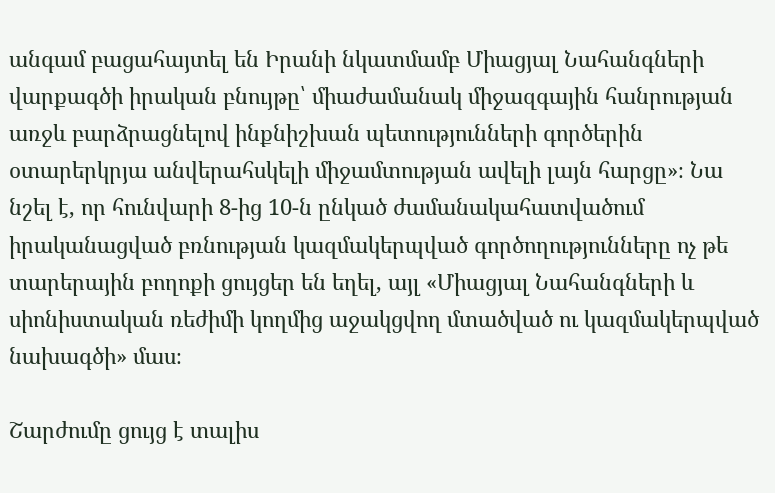անգամ բացահայտել են Իրանի նկատմամբ Միացյալ Նահանգների վարքագծի իրական բնույթը՝ միաժամանակ միջազգային հանրության առջև բարձրացնելով ինքնիշխան պետությունների գործերին օտարերկրյա անվերահսկելի միջամտության ավելի լայն հարցը»։ Նա նշել է, որ հունվարի 8-ից 10-ն ընկած ժամանակահատվածում իրականացված բռնության կազմակերպված գործողությունները ոչ թե տարերային բողոքի ցույցեր են եղել, այլ «Միացյալ Նահանգների և սիոնիստական ռեժիմի կողմից աջակցվող մտածված ու կազմակերպված նախագծի» մաս։

Շարժումը ցույց է տալիս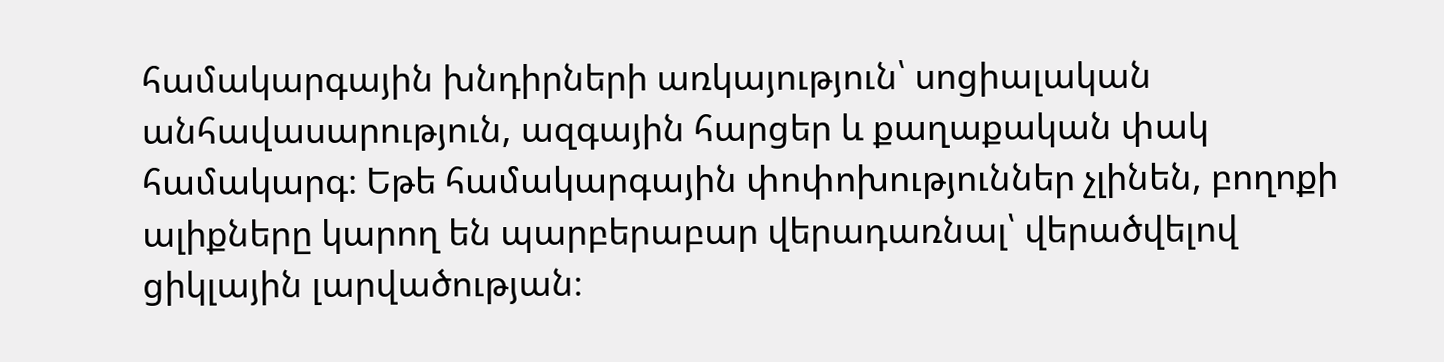համակարգային խնդիրների առկայություն՝ սոցիալական անհավասարություն, ազգային հարցեր և քաղաքական փակ համակարգ։ Եթե համակարգային փոփոխություններ չլինեն, բողոքի ալիքները կարող են պարբերաբար վերադառնալ՝ վերածվելով ցիկլային լարվածության։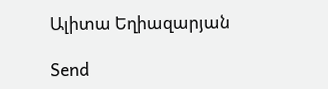Ալիտա Եղիազարյան

Send